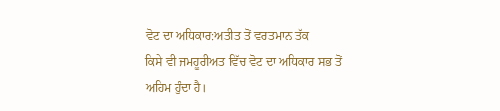ਵੋਟ ਦਾ ਅਧਿਕਾਰ:ਅਤੀਤ ਤੋਂ ਵਰਤਮਾਨ ਤੱਕ
ਕਿਸੇ ਵੀ ਜਮਹੂਰੀਅਤ ਵਿੱਚ ਵੋਟ ਦਾ ਅਧਿਕਾਰ ਸਭ ਤੋਂ ਅਹਿਮ ਹੁੰਦਾ ਹੈ।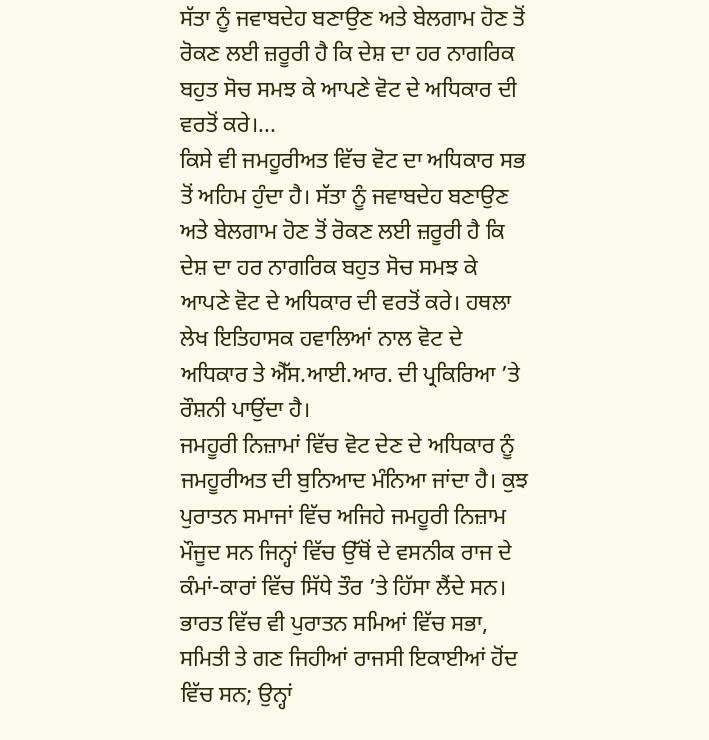ਸੱਤਾ ਨੂੰ ਜਵਾਬਦੇਹ ਬਣਾਉਣ ਅਤੇ ਬੇਲਗਾਮ ਹੋਣ ਤੋਂ ਰੋਕਣ ਲਈ ਜ਼ਰੂਰੀ ਹੈ ਕਿ ਦੇਸ਼ ਦਾ ਹਰ ਨਾਗਰਿਕ ਬਹੁਤ ਸੋਚ ਸਮਝ ਕੇ ਆਪਣੇ ਵੋਟ ਦੇ ਅਧਿਕਾਰ ਦੀ ਵਰਤੋਂ ਕਰੇ।...
ਕਿਸੇ ਵੀ ਜਮਹੂਰੀਅਤ ਵਿੱਚ ਵੋਟ ਦਾ ਅਧਿਕਾਰ ਸਭ ਤੋਂ ਅਹਿਮ ਹੁੰਦਾ ਹੈ। ਸੱਤਾ ਨੂੰ ਜਵਾਬਦੇਹ ਬਣਾਉਣ ਅਤੇ ਬੇਲਗਾਮ ਹੋਣ ਤੋਂ ਰੋਕਣ ਲਈ ਜ਼ਰੂਰੀ ਹੈ ਕਿ ਦੇਸ਼ ਦਾ ਹਰ ਨਾਗਰਿਕ ਬਹੁਤ ਸੋਚ ਸਮਝ ਕੇ ਆਪਣੇ ਵੋਟ ਦੇ ਅਧਿਕਾਰ ਦੀ ਵਰਤੋਂ ਕਰੇ। ਹਥਲਾ ਲੇਖ ਇਤਿਹਾਸਕ ਹਵਾਲਿਆਂ ਨਾਲ ਵੋਟ ਦੇ ਅਧਿਕਾਰ ਤੇ ਐੱਸ.ਆਈ.ਆਰ. ਦੀ ਪ੍ਰਕਿਰਿਆ ’ਤੇ ਰੌਸ਼ਨੀ ਪਾਉਂਦਾ ਹੈ।
ਜਮਹੂਰੀ ਨਿਜ਼ਾਮਾਂ ਵਿੱਚ ਵੋਟ ਦੇਣ ਦੇ ਅਧਿਕਾਰ ਨੂੰ ਜਮਹੂਰੀਅਤ ਦੀ ਬੁਨਿਆਦ ਮੰਨਿਆ ਜਾਂਦਾ ਹੈ। ਕੁਝ ਪੁਰਾਤਨ ਸਮਾਜਾਂ ਵਿੱਚ ਅਜਿਹੇ ਜਮਹੂਰੀ ਨਿਜ਼ਾਮ ਮੌਜੂਦ ਸਨ ਜਿਨ੍ਹਾਂ ਵਿੱਚ ਉੱਥੋਂ ਦੇ ਵਸਨੀਕ ਰਾਜ ਦੇ ਕੰਮਾਂ-ਕਾਰਾਂ ਵਿੱਚ ਸਿੱਧੇ ਤੌਰ ’ਤੇ ਹਿੱਸਾ ਲੈਂਦੇ ਸਨ। ਭਾਰਤ ਵਿੱਚ ਵੀ ਪੁਰਾਤਨ ਸਮਿਆਂ ਵਿੱਚ ਸਭਾ, ਸਮਿਤੀ ਤੇ ਗਣ ਜਿਹੀਆਂ ਰਾਜਸੀ ਇਕਾਈਆਂ ਹੋਂਦ ਵਿੱਚ ਸਨ; ਉਨ੍ਹਾਂ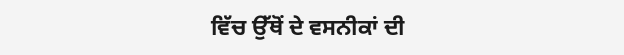ਵਿੱਚ ਉੱਥੋਂ ਦੇ ਵਸਨੀਕਾਂ ਦੀ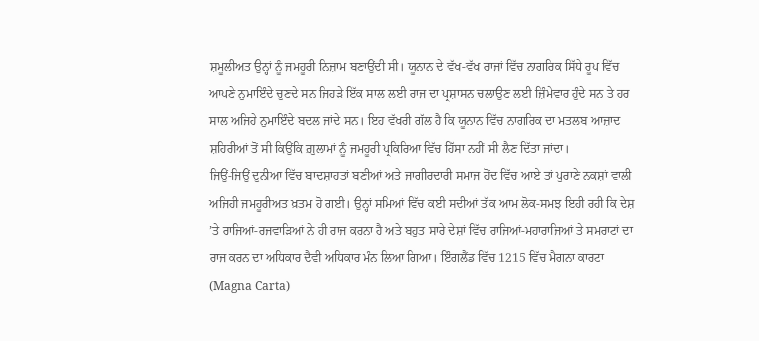ਸ਼ਮੂਲੀਅਤ ਉਨ੍ਹਾਂ ਨੂੰ ਜਮਹੂਰੀ ਨਿਜ਼ਾਮ ਬਣਾਉਂਦੀ ਸੀ। ਯੂਨਾਨ ਦੇ ਵੱਖ-ਵੱਖ ਰਾਜਾਂ ਵਿੱਚ ਨਾਗਰਿਕ ਸਿੱਧੇ ਰੂਪ ਵਿੱਚ ਆਪਣੇ ਨੁਮਾਇੰਦੇ ਚੁਣਦੇ ਸਨ ਜਿਹੜੇ ਇੱਕ ਸਾਲ ਲਈ ਰਾਜ ਦਾ ਪ੍ਰਸ਼ਾਸਨ ਚਲਾਉਣ ਲਈ ਜ਼ਿੰਮੇਵਾਰ ਹੁੰਦੇ ਸਨ ਤੇ ਹਰ ਸਾਲ ਅਜਿਹੇ ਨੁਮਾਇੰਦੇ ਬਦਲ ਜਾਂਦੇ ਸਨ। ਇਹ ਵੱਖਰੀ ਗੱਲ ਹੈ ਕਿ ਯੂਨਾਨ ਵਿੱਚ ਨਾਗਰਿਕ ਦਾ ਮਤਲਬ ਆਜ਼ਾਦ ਸ਼ਹਿਰੀਆਂ ਤੋਂ ਸੀ ਕਿਉਂਕਿ ਗ਼ੁਲਾਮਾਂ ਨੂੰ ਜਮਹੂਰੀ ਪ੍ਰਕਿਰਿਆ ਵਿੱਚ ਹਿੱਸਾ ਨਹੀਂ ਸੀ ਲੈਣ ਦਿੱਤਾ ਜਾਂਦਾ।
ਜਿਉਂ-ਜਿਉਂ ਦੁਨੀਆ ਵਿੱਚ ਬਾਦਸ਼ਾਹਤਾਂ ਬਣੀਆਂ ਅਤੇ ਜਾਗੀਰਦਾਰੀ ਸਮਾਜ ਹੋਂਦ ਵਿੱਚ ਆਏ ਤਾਂ ਪੁਰਾਣੇ ਨਕਸ਼ਾਂ ਵਾਲੀ ਅਜਿਹੀ ਜਮਹੂਰੀਅਤ ਖ਼ਤਮ ਹੋ ਗਈ। ਉਨ੍ਹਾਂ ਸਮਿਆਂ ਵਿੱਚ ਕਈ ਸਦੀਆਂ ਤੱਕ ਆਮ ਲੋਕ-ਸਮਝ ਇਹੀ ਰਹੀ ਕਿ ਦੇਸ਼ ’ਤੇ ਰਾਜਿਆਂ-ਰਜਵਾੜਿਆਂ ਨੇ ਹੀ ਰਾਜ ਕਰਨਾ ਹੈ ਅਤੇ ਬਹੁਤ ਸਾਰੇ ਦੇਸ਼ਾਂ ਵਿੱਚ ਰਾਜਿਆਂ-ਮਹਾਰਾਜਿਆਂ ਤੇ ਸਮਰਾਟਾਂ ਦਾ ਰਾਜ ਕਰਨ ਦਾ ਅਧਿਕਾਰ ਦੈਵੀ ਅਧਿਕਾਰ ਮੰਨ ਲਿਆ ਗਿਆ। ਇੰਗਲੈਂਡ ਵਿੱਚ 1215 ਵਿੱਚ ਮੈਗਨਾ ਕਾਰਟਾ (Magna Carta)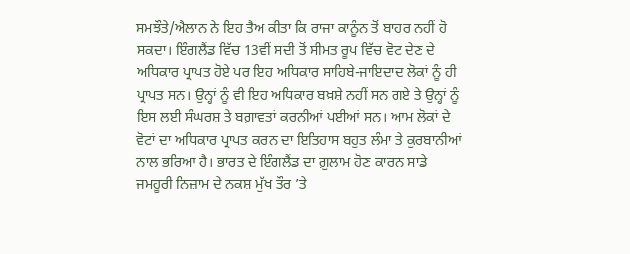ਸਮਝੌਤੇ/ਐਲਾਨ ਨੇ ਇਹ ਤੈਅ ਕੀਤਾ ਕਿ ਰਾਜਾ ਕਾਨੂੰਨ ਤੋਂ ਬਾਹਰ ਨਹੀਂ ਹੋ ਸਕਦਾ। ਇੰਗਲੈਂਡ ਵਿੱਚ 13ਵੀਂ ਸਦੀ ਤੋਂ ਸੀਮਤ ਰੂਪ ਵਿੱਚ ਵੋਟ ਦੇਣ ਦੇ ਅਧਿਕਾਰ ਪ੍ਰਾਪਤ ਹੋਏ ਪਰ ਇਹ ਅਧਿਕਾਰ ਸਾਹਿਬੇ-ਜਾਇਦਾਦ ਲੋਕਾਂ ਨੂੰ ਹੀ ਪ੍ਰਾਪਤ ਸਨ। ਉਨ੍ਹਾਂ ਨੂੰ ਵੀ ਇਹ ਅਧਿਕਾਰ ਬਖ਼ਸ਼ੇ ਨਹੀਂ ਸਨ ਗਏ ਤੇ ਉਨ੍ਹਾਂ ਨੂੰ ਇਸ ਲਈ ਸੰਘਰਸ਼ ਤੇ ਬਗ਼ਾਵਤਾਂ ਕਰਨੀਆਂ ਪਈਆਂ ਸਨ। ਆਮ ਲੋਕਾਂ ਦੇ ਵੋਟਾਂ ਦਾ ਅਧਿਕਾਰ ਪ੍ਰਾਪਤ ਕਰਨ ਦਾ ਇਤਿਹਾਸ ਬਹੁਤ ਲੰਮਾ ਤੇ ਕੁਰਬਾਨੀਆਂ ਨਾਲ ਭਰਿਆ ਹੈ। ਭਾਰਤ ਦੇ ਇੰਗਲੈਂਡ ਦਾ ਗ਼ੁਲਾਮ ਹੋਣ ਕਾਰਨ ਸਾਡੇ ਜਮਹੂਰੀ ਨਿਜ਼ਾਮ ਦੇ ਨਕਸ਼ ਮੁੱਖ ਤੌਰ ’ਤੇ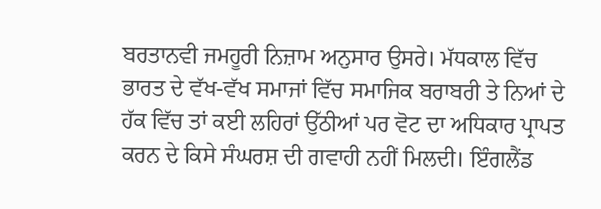ਬਰਤਾਨਵੀ ਜਮਹੂਰੀ ਨਿਜ਼ਾਮ ਅਨੁਸਾਰ ਉਸਰੇ। ਮੱਧਕਾਲ ਵਿੱਚ ਭਾਰਤ ਦੇ ਵੱਖ-ਵੱਖ ਸਮਾਜਾਂ ਵਿੱਚ ਸਮਾਜਿਕ ਬਰਾਬਰੀ ਤੇ ਨਿਆਂ ਦੇ ਹੱਕ ਵਿੱਚ ਤਾਂ ਕਈ ਲਹਿਰਾਂ ਉੱਠੀਆਂ ਪਰ ਵੋਟ ਦਾ ਅਧਿਕਾਰ ਪ੍ਰਾਪਤ ਕਰਨ ਦੇ ਕਿਸੇ ਸੰਘਰਸ਼ ਦੀ ਗਵਾਹੀ ਨਹੀਂ ਮਿਲਦੀ। ਇੰਗਲੈਂਡ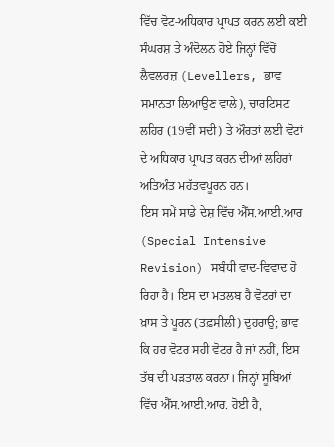ਵਿੱਚ ਵੋਟ-ਅਧਿਕਾਰ ਪ੍ਰਾਪਤ ਕਰਨ ਲਈ ਕਈ ਸੰਘਰਸ਼ ਤੇ ਅੰਦੋਲਨ ਹੋਏ ਜਿਨ੍ਹਾਂ ਵਿੱਚੋਂ ਲੈਵਲਰਜ਼ (Levellers, ਭਾਵ ਸਮਾਨਤਾ ਲਿਆਉਣ ਵਾਲੇ), ਚਾਰਟਿਸਟ ਲਹਿਰ (19ਵੀਂ ਸਦੀ) ਤੇ ਔਰਤਾਂ ਲਈ ਵੋਟਾਂ ਦੇ ਅਧਿਕਾਰ ਪ੍ਰਾਪਤ ਕਰਨ ਦੀਆਂ ਲਹਿਰਾਂ ਅਤਿਅੰਤ ਮਹੱਤਵਪੂਰਨ ਹਨ।
ਇਸ ਸਮੇਂ ਸਾਡੇ ਦੇਸ਼ ਵਿੱਚ ਐੱਸ.ਆਈ.ਆਰ (Special Intensive Revision) ਸਬੰਧੀ ਵਾਦ-ਵਿਵਾਦ ਹੋ ਰਿਹਾ ਹੈ। ਇਸ ਦਾ ਮਤਲਬ ਹੈ ਵੋਟਰਾਂ ਦਾ ਖ਼ਾਸ ਤੇ ਪੂਰਨ (ਤਫ਼ਸੀਲੀ) ਦੁਹਰਾਉ; ਭਾਵ ਕਿ ਹਰ ਵੋਟਰ ਸਹੀ ਵੋਟਰ ਹੈ ਜਾਂ ਨਹੀਂ, ਇਸ ਤੱਥ ਦੀ ਪੜਤਾਲ ਕਰਨਾ। ਜਿਨ੍ਹਾਂ ਸੂਬਿਆਂ ਵਿੱਚ ਐੱਸ.ਆਈ.ਆਰ. ਹੋਈ ਹੈ,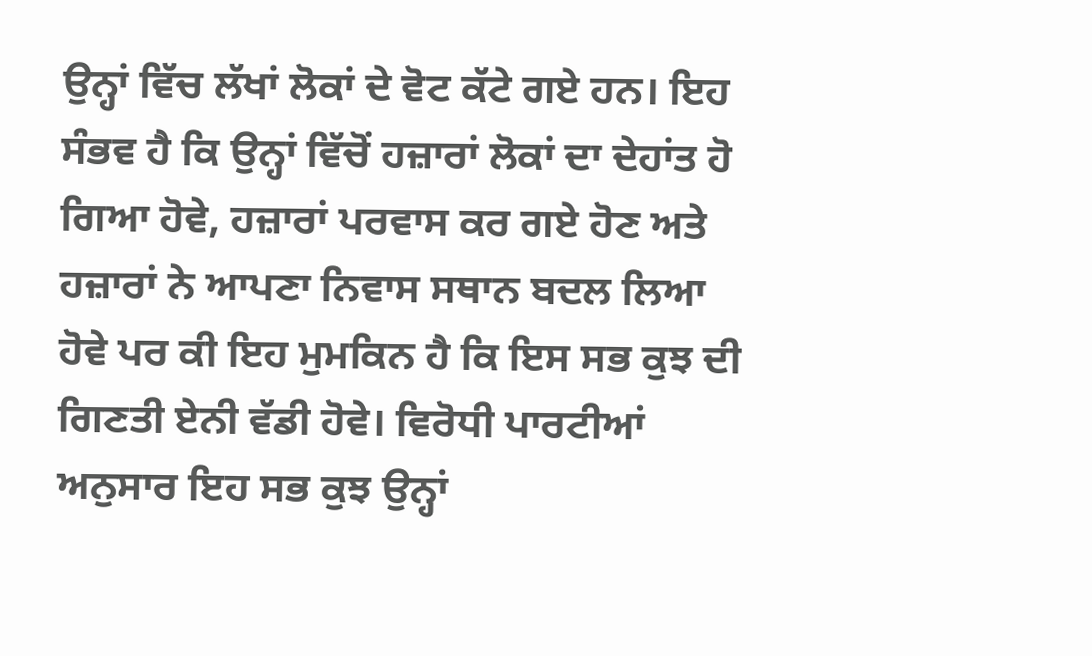ਉਨ੍ਹਾਂ ਵਿੱਚ ਲੱਖਾਂ ਲੋਕਾਂ ਦੇ ਵੋਟ ਕੱਟੇ ਗਏ ਹਨ। ਇਹ ਸੰਭਵ ਹੈ ਕਿ ਉਨ੍ਹਾਂ ਵਿੱਚੋਂ ਹਜ਼ਾਰਾਂ ਲੋਕਾਂ ਦਾ ਦੇਹਾਂਤ ਹੋ ਗਿਆ ਹੋਵੇ, ਹਜ਼ਾਰਾਂ ਪਰਵਾਸ ਕਰ ਗਏ ਹੋਣ ਅਤੇ ਹਜ਼ਾਰਾਂ ਨੇ ਆਪਣਾ ਨਿਵਾਸ ਸਥਾਨ ਬਦਲ ਲਿਆ ਹੋਵੇ ਪਰ ਕੀ ਇਹ ਮੁਮਕਿਨ ਹੈ ਕਿ ਇਸ ਸਭ ਕੁਝ ਦੀ ਗਿਣਤੀ ਏਨੀ ਵੱਡੀ ਹੋਵੇ। ਵਿਰੋਧੀ ਪਾਰਟੀਆਂ ਅਨੁਸਾਰ ਇਹ ਸਭ ਕੁਝ ਉਨ੍ਹਾਂ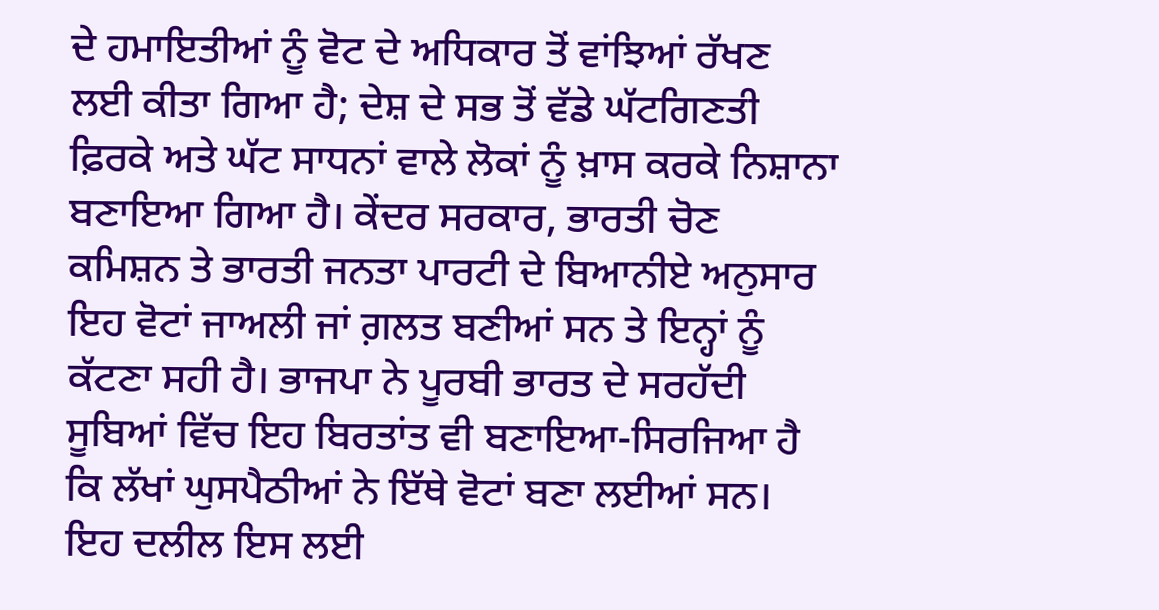ਦੇ ਹਮਾਇਤੀਆਂ ਨੂੰ ਵੋਟ ਦੇ ਅਧਿਕਾਰ ਤੋਂ ਵਾਂਝਿਆਂ ਰੱਖਣ ਲਈ ਕੀਤਾ ਗਿਆ ਹੈ; ਦੇਸ਼ ਦੇ ਸਭ ਤੋਂ ਵੱਡੇ ਘੱਟਗਿਣਤੀ ਫ਼ਿਰਕੇ ਅਤੇ ਘੱਟ ਸਾਧਨਾਂ ਵਾਲੇ ਲੋਕਾਂ ਨੂੰ ਖ਼ਾਸ ਕਰਕੇ ਨਿਸ਼ਾਨਾ ਬਣਾਇਆ ਗਿਆ ਹੈ। ਕੇਂਦਰ ਸਰਕਾਰ, ਭਾਰਤੀ ਚੋਣ ਕਮਿਸ਼ਨ ਤੇ ਭਾਰਤੀ ਜਨਤਾ ਪਾਰਟੀ ਦੇ ਬਿਆਨੀਏ ਅਨੁਸਾਰ ਇਹ ਵੋਟਾਂ ਜਾਅਲੀ ਜਾਂ ਗ਼ਲਤ ਬਣੀਆਂ ਸਨ ਤੇ ਇਨ੍ਹਾਂ ਨੂੰ ਕੱਟਣਾ ਸਹੀ ਹੈ। ਭਾਜਪਾ ਨੇ ਪੂਰਬੀ ਭਾਰਤ ਦੇ ਸਰਹੱਦੀ ਸੂਬਿਆਂ ਵਿੱਚ ਇਹ ਬਿਰਤਾਂਤ ਵੀ ਬਣਾਇਆ-ਸਿਰਜਿਆ ਹੈ ਕਿ ਲੱਖਾਂ ਘੁਸਪੈਠੀਆਂ ਨੇ ਇੱਥੇ ਵੋਟਾਂ ਬਣਾ ਲਈਆਂ ਸਨ। ਇਹ ਦਲੀਲ ਇਸ ਲਈ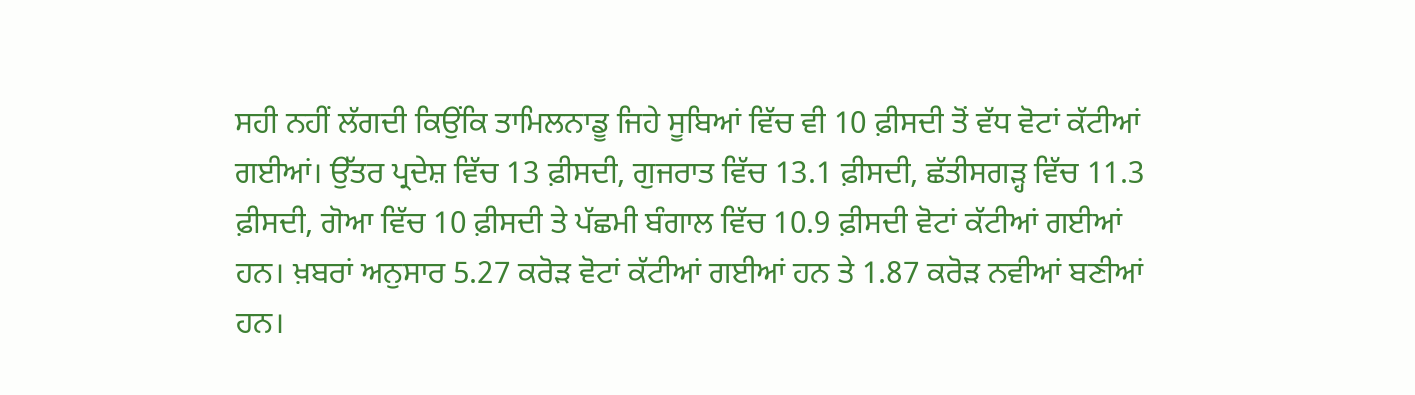ਸਹੀ ਨਹੀਂ ਲੱਗਦੀ ਕਿਉਂਕਿ ਤਾਮਿਲਨਾਡੂ ਜਿਹੇ ਸੂਬਿਆਂ ਵਿੱਚ ਵੀ 10 ਫ਼ੀਸਦੀ ਤੋਂ ਵੱਧ ਵੋਟਾਂ ਕੱਟੀਆਂ ਗਈਆਂ। ਉੱਤਰ ਪ੍ਰਦੇਸ਼ ਵਿੱਚ 13 ਫ਼ੀਸਦੀ, ਗੁਜਰਾਤ ਵਿੱਚ 13.1 ਫ਼ੀਸਦੀ, ਛੱਤੀਸਗੜ੍ਹ ਵਿੱਚ 11.3 ਫ਼ੀਸਦੀ, ਗੋਆ ਵਿੱਚ 10 ਫ਼ੀਸਦੀ ਤੇ ਪੱਛਮੀ ਬੰਗਾਲ ਵਿੱਚ 10.9 ਫ਼ੀਸਦੀ ਵੋਟਾਂ ਕੱਟੀਆਂ ਗਈਆਂ ਹਨ। ਖ਼ਬਰਾਂ ਅਨੁਸਾਰ 5.27 ਕਰੋੜ ਵੋਟਾਂ ਕੱਟੀਆਂ ਗਈਆਂ ਹਨ ਤੇ 1.87 ਕਰੋੜ ਨਵੀਆਂ ਬਣੀਆਂ ਹਨ।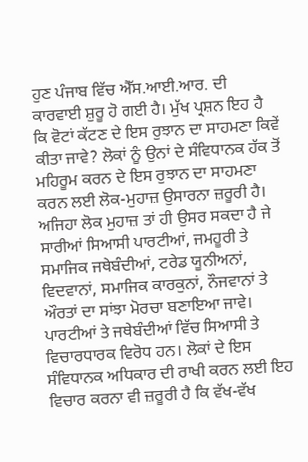ਹੁਣ ਪੰਜਾਬ ਵਿੱਚ ਐੱਸ.ਆਈ.ਆਰ. ਦੀ ਕਾਰਵਾਈ ਸ਼ੁਰੂ ਹੋ ਗਈ ਹੈ। ਮੁੱਖ ਪ੍ਰਸ਼ਨ ਇਹ ਹੈ ਕਿ ਵੋਟਾਂ ਕੱਟਣ ਦੇ ਇਸ ਰੁਝਾਨ ਦਾ ਸਾਹਮਣਾ ਕਿਵੇਂ ਕੀਤਾ ਜਾਵੇ? ਲੋਕਾਂ ਨੂੰ ਉਨਾਂ ਦੇ ਸੰਵਿਧਾਨਕ ਹੱਕ ਤੋਂ ਮਹਿਰੂਮ ਕਰਨ ਦੇ ਇਸ ਰੁਝਾਨ ਦਾ ਸਾਹਮਣਾ ਕਰਨ ਲਈ ਲੋਕ-ਮੁਹਾਜ਼ ਉਸਾਰਨਾ ਜ਼ਰੂਰੀ ਹੈ। ਅਜਿਹਾ ਲੋਕ ਮੁਹਾਜ਼ ਤਾਂ ਹੀ ਉਸਰ ਸਕਦਾ ਹੈ ਜੇ ਸਾਰੀਆਂ ਸਿਆਸੀ ਪਾਰਟੀਆਂ, ਜਮਹੂਰੀ ਤੇ ਸਮਾਜਿਕ ਜਥੇਬੰਦੀਆਂ, ਟਰੇਡ ਯੂਨੀਅਨਾਂ, ਵਿਦਵਾਨਾਂ, ਸਮਾਜਿਕ ਕਾਰਕੁਨਾਂ, ਨੌਜਵਾਨਾਂ ਤੇ ਔਰਤਾਂ ਦਾ ਸਾਂਝਾ ਮੋਰਚਾ ਬਣਾਇਆ ਜਾਵੇ। ਪਾਰਟੀਆਂ ਤੇ ਜਥੇਬੰਦੀਆਂ ਵਿੱਚ ਸਿਆਸੀ ਤੇ ਵਿਚਾਰਧਾਰਕ ਵਿਰੋਧ ਹਨ। ਲੋਕਾਂ ਦੇ ਇਸ ਸੰਵਿਧਾਨਕ ਅਧਿਕਾਰ ਦੀ ਰਾਖੀ ਕਰਨ ਲਈ ਇਹ ਵਿਚਾਰ ਕਰਨਾ ਵੀ ਜ਼ਰੂਰੀ ਹੈ ਕਿ ਵੱਖ-ਵੱਖ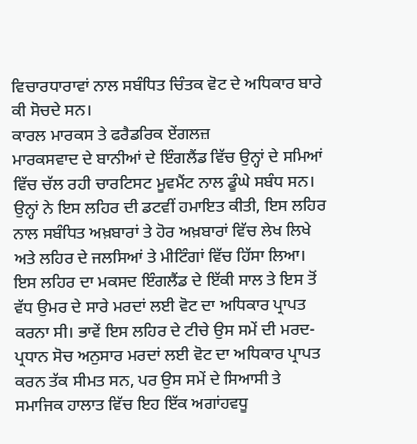ਵਿਚਾਰਧਾਰਾਵਾਂ ਨਾਲ ਸਬੰਧਿਤ ਚਿੰਤਕ ਵੋਟ ਦੇ ਅਧਿਕਾਰ ਬਾਰੇ ਕੀ ਸੋਚਦੇ ਸਨ।
ਕਾਰਲ ਮਾਰਕਸ ਤੇ ਫਰੈਡਰਿਕ ਏਂਗਲਜ਼
ਮਾਰਕਸਵਾਦ ਦੇ ਬਾਨੀਆਂ ਦੇ ਇੰਗਲੈਂਡ ਵਿੱਚ ਉਨ੍ਹਾਂ ਦੇ ਸਮਿਆਂ ਵਿੱਚ ਚੱਲ ਰਹੀ ਚਾਰਟਿਸਟ ਮੂਵਮੈਂਟ ਨਾਲ ਡੂੰਘੇ ਸਬੰਧ ਸਨ। ਉਨ੍ਹਾਂ ਨੇ ਇਸ ਲਹਿਰ ਦੀ ਡਟਵੀਂ ਹਮਾਇਤ ਕੀਤੀ, ਇਸ ਲਹਿਰ ਨਾਲ ਸਬੰਧਿਤ ਅਖ਼ਬਾਰਾਂ ਤੇ ਹੋਰ ਅਖ਼ਬਾਰਾਂ ਵਿੱਚ ਲੇਖ ਲਿਖੇ ਅਤੇ ਲਹਿਰ ਦੇ ਜਲਸਿਆਂ ਤੇ ਮੀਟਿੰਗਾਂ ਵਿੱਚ ਹਿੱਸਾ ਲਿਆ। ਇਸ ਲਹਿਰ ਦਾ ਮਕਸਦ ਇੰਗਲੈਂਡ ਦੇ ਇੱਕੀ ਸਾਲ ਤੇ ਇਸ ਤੋਂ ਵੱਧ ਉਮਰ ਦੇ ਸਾਰੇ ਮਰਦਾਂ ਲਈ ਵੋਟ ਦਾ ਅਧਿਕਾਰ ਪ੍ਰਾਪਤ ਕਰਨਾ ਸੀ। ਭਾਵੇਂ ਇਸ ਲਹਿਰ ਦੇ ਟੀਚੇ ਉਸ ਸਮੇਂ ਦੀ ਮਰਦ-ਪ੍ਰਧਾਨ ਸੋਚ ਅਨੁਸਾਰ ਮਰਦਾਂ ਲਈ ਵੋਟ ਦਾ ਅਧਿਕਾਰ ਪ੍ਰਾਪਤ ਕਰਨ ਤੱਕ ਸੀਮਤ ਸਨ, ਪਰ ਉਸ ਸਮੇਂ ਦੇ ਸਿਆਸੀ ਤੇ ਸਮਾਜਿਕ ਹਾਲਾਤ ਵਿੱਚ ਇਹ ਇੱਕ ਅਗਾਂਹਵਧੂ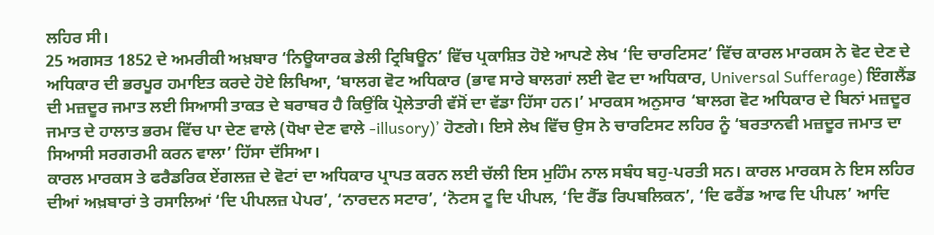ਲਹਿਰ ਸੀ।
25 ਅਗਸਤ 1852 ਦੇ ਅਮਰੀਕੀ ਅਖ਼ਬਾਰ ‘ਨਿਊਯਾਰਕ ਡੇਲੀ ਟ੍ਰਿਬਿਊਨ’ ਵਿੱਚ ਪ੍ਰਕਾਸ਼ਿਤ ਹੋਏ ਆਪਣੇ ਲੇਖ ‘ਦਿ ਚਾਰਟਿਸਟ’ ਵਿੱਚ ਕਾਰਲ ਮਾਰਕਸ ਨੇ ਵੋਟ ਦੇਣ ਦੇ ਅਧਿਕਾਰ ਦੀ ਭਰਪੂਰ ਹਮਾਇਤ ਕਰਦੇ ਹੋਏ ਲਿਖਿਆ, ‘ਬਾਲਗ ਵੋਟ ਅਧਿਕਾਰ (ਭਾਵ ਸਾਰੇ ਬਾਲਗਾਂ ਲਈ ਵੋਟ ਦਾ ਅਧਿਕਾਰ, Universal Sufferage) ਇੰਗਲੈਂਡ ਦੀ ਮਜ਼ਦੂਰ ਜਮਾਤ ਲਈ ਸਿਆਸੀ ਤਾਕਤ ਦੇ ਬਰਾਬਰ ਹੈ ਕਿਉਂਕਿ ਪ੍ਰੋਲੇਤਾਰੀ ਵੱਸੋਂ ਦਾ ਵੱਡਾ ਹਿੱਸਾ ਹਨ।’ ਮਾਰਕਸ ਅਨੁਸਾਰ ‘ਬਾਲਗ ਵੋਟ ਅਧਿਕਾਰ ਦੇ ਬਿਨਾਂ ਮਜ਼ਦੂਰ ਜਮਾਤ ਦੇ ਹਾਲਾਤ ਭਰਮ ਵਿੱਚ ਪਾ ਦੇਣ ਵਾਲੇ (ਧੋਖਾ ਦੇਣ ਵਾਲੇ -illusory)’ ਹੋਣਗੇ। ਇਸੇ ਲੇਖ ਵਿੱਚ ਉਸ ਨੇ ਚਾਰਟਿਸਟ ਲਹਿਰ ਨੂੰ ‘ਬਰਤਾਨਵੀ ਮਜ਼ਦੂਰ ਜਮਾਤ ਦਾ ਸਿਆਸੀ ਸਰਗਰਮੀ ਕਰਨ ਵਾਲਾ’ ਹਿੱਸਾ ਦੱਸਿਆ।
ਕਾਰਲ ਮਾਰਕਸ ਤੇ ਫਰੈਡਰਿਕ ਏਂਗਲਜ਼ ਦੇ ਵੋਟਾਂ ਦਾ ਅਧਿਕਾਰ ਪ੍ਰਾਪਤ ਕਰਨ ਲਈ ਚੱਲੀ ਇਸ ਮੁਹਿੰਮ ਨਾਲ ਸਬੰਧ ਬਹੁ-ਪਰਤੀ ਸਨ। ਕਾਰਲ ਮਾਰਕਸ ਨੇ ਇਸ ਲਹਿਰ ਦੀਆਂ ਅਖ਼ਬਾਰਾਂ ਤੇ ਰਸਾਲਿਆਂ ‘ਦਿ ਪੀਪਲਜ਼ ਪੇਪਰ’, ‘ਨਾਰਦਨ ਸਟਾਰ’, ‘ਨੋਟਸ ਟੂ ਦਿ ਪੀਪਲ, ‘ਦਿ ਰੈੱਡ ਰਿਪਬਲਿਕਨ’, ‘ਦਿ ਫਰੈਂਡ ਆਫ ਦਿ ਪੀਪਲ’ ਆਦਿ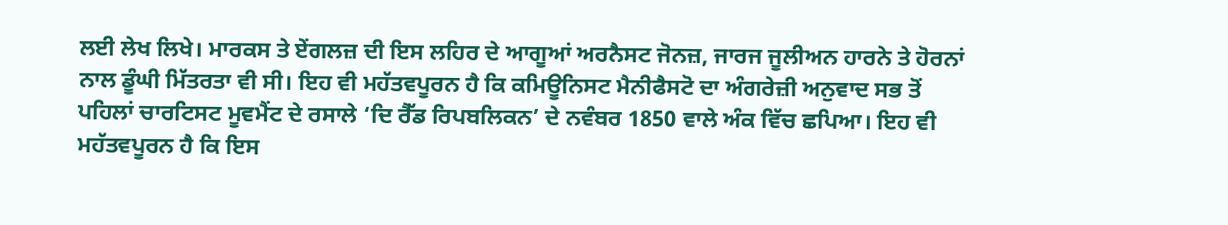ਲਈ ਲੇਖ ਲਿਖੇ। ਮਾਰਕਸ ਤੇ ਏਂਗਲਜ਼ ਦੀ ਇਸ ਲਹਿਰ ਦੇ ਆਗੂਆਂ ਅਰਨੈਸਟ ਜੋਨਜ਼, ਜਾਰਜ ਜੂਲੀਅਨ ਹਾਰਨੇ ਤੇ ਹੋਰਨਾਂ ਨਾਲ ਡੂੰਘੀ ਮਿੱਤਰਤਾ ਵੀ ਸੀ। ਇਹ ਵੀ ਮਹੱਤਵਪੂਰਨ ਹੈ ਕਿ ਕਮਿਊਨਿਸਟ ਮੈਨੀਫੈਸਟੋ ਦਾ ਅੰਗਰੇਜ਼ੀ ਅਨੁਵਾਦ ਸਭ ਤੋਂ ਪਹਿਲਾਂ ਚਾਰਟਿਸਟ ਮੂਵਮੈਂਟ ਦੇ ਰਸਾਲੇ ‘ਦਿ ਰੈੱਡ ਰਿਪਬਲਿਕਨ’ ਦੇ ਨਵੰਬਰ 1850 ਵਾਲੇ ਅੰਕ ਵਿੱਚ ਛਪਿਆ। ਇਹ ਵੀ ਮਹੱਤਵਪੂਰਨ ਹੈ ਕਿ ਇਸ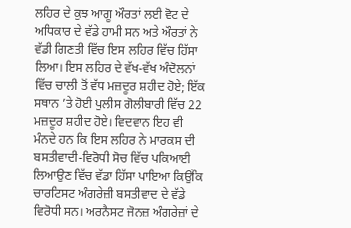ਲਹਿਰ ਦੇ ਕੁਝ ਆਗੂ ਔਰਤਾਂ ਲਈ ਵੋਟ ਦੇ ਅਧਿਕਾਰ ਦੇ ਵੱਡੇ ਹਾਮੀ ਸਨ ਅਤੇ ਔਰਤਾਂ ਨੇ ਵੱਡੀ ਗਿਣਤੀ ਵਿੱਚ ਇਸ ਲਹਿਰ ਵਿੱਚ ਹਿੱਸਾ ਲਿਆ। ਇਸ ਲਹਿਰ ਦੇ ਵੱਖ-ਵੱਖ ਅੰਦੋਲਨਾਂ ਵਿੱਚ ਚਾਲੀ ਤੋਂ ਵੱਧ ਮਜ਼ਦੂਰ ਸ਼ਹੀਦ ਹੋਏ; ਇੱਕ ਸਥਾਨ ’ਤੇ ਹੋਈ ਪੁਲੀਸ ਗੋਲੀਬਾਰੀ ਵਿੱਚ 22 ਮਜ਼ਦੂਰ ਸ਼ਹੀਦ ਹੋਏ। ਵਿਦਵਾਨ ਇਹ ਵੀ ਮੰਨਦੇ ਹਨ ਕਿ ਇਸ ਲਹਿਰ ਨੇ ਮਾਰਕਸ ਦੀ ਬਸਤੀਵਾਦੀ-ਵਿਰੋਧੀ ਸੋਚ ਵਿੱਚ ਪਕਿਆਈ ਲਿਆਉਣ ਵਿੱਚ ਵੱਡਾ ਹਿੱਸਾ ਪਾਇਆ ਕਿਉਂਕਿ ਚਾਰਟਿਸਟ ਅੰਗਰੇਜ਼ੀ ਬਸਤੀਵਾਦ ਦੇ ਵੱਡੇ ਵਿਰੋਧੀ ਸਨ। ਅਰਨੈਸਟ ਜੋਨਜ਼ ਅੰਗਰੇਜ਼ਾਂ ਦੇ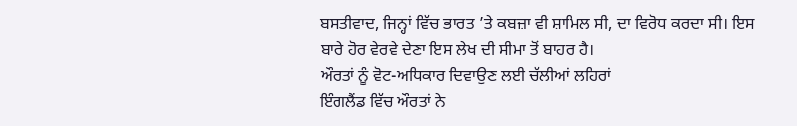ਬਸਤੀਵਾਦ, ਜਿਨ੍ਹਾਂ ਵਿੱਚ ਭਾਰਤ ’ਤੇ ਕਬਜ਼ਾ ਵੀ ਸ਼ਾਮਿਲ ਸੀ, ਦਾ ਵਿਰੋਧ ਕਰਦਾ ਸੀ। ਇਸ ਬਾਰੇ ਹੋਰ ਵੇਰਵੇ ਦੇਣਾ ਇਸ ਲੇਖ ਦੀ ਸੀਮਾ ਤੋਂ ਬਾਹਰ ਹੈ।
ਔਰਤਾਂ ਨੂੰ ਵੋਟ-ਅਧਿਕਾਰ ਦਿਵਾਉਣ ਲਈ ਚੱਲੀਆਂ ਲਹਿਰਾਂ
ਇੰਗਲੈਂਡ ਵਿੱਚ ਔਰਤਾਂ ਨੇ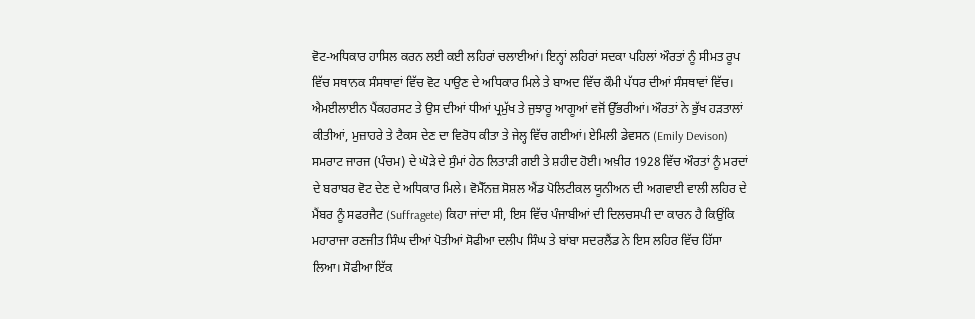ਵੋਟ-ਅਧਿਕਾਰ ਹਾਸਿਲ ਕਰਨ ਲਈ ਕਈ ਲਹਿਰਾਂ ਚਲਾਈਆਂ। ਇਨ੍ਹਾਂ ਲਹਿਰਾਂ ਸਦਕਾ ਪਹਿਲਾਂ ਔਰਤਾਂ ਨੂੰ ਸੀਮਤ ਰੂਪ ਵਿੱਚ ਸਥਾਨਕ ਸੰਸਥਾਵਾਂ ਵਿੱਚ ਵੋਟ ਪਾਉਣ ਦੇ ਅਧਿਕਾਰ ਮਿਲੇ ਤੇ ਬਾਅਦ ਵਿੱਚ ਕੌਮੀ ਪੱਧਰ ਦੀਆਂ ਸੰਸਥਾਵਾਂ ਵਿੱਚ। ਐਮਈਲਾਈਨ ਪੈਂਕਹਰਸਟ ਤੇ ਉਸ ਦੀਆਂ ਧੀਆਂ ਪ੍ਰਮੁੱਖ ਤੇ ਜੁਝਾਰੂ ਆਗੂਆਂ ਵਜੋਂ ਉੱਭਰੀਆਂ। ਔਰਤਾਂ ਨੇ ਭੁੱਖ ਹੜਤਾਲਾਂ ਕੀਤੀਆਂ, ਮੁਜ਼ਾਹਰੇ ਤੇ ਟੈਕਸ ਦੇਣ ਦਾ ਵਿਰੋਧ ਕੀਤਾ ਤੇ ਜੇਲ੍ਹ ਵਿੱਚ ਗਈਆਂ। ਏਮਿਲੀ ਡੇਵਸਨ (Emily Devison) ਸਮਰਾਟ ਜਾਰਜ (ਪੰਚਮ) ਦੇ ਘੋੜੇ ਦੇ ਸੁੰਮਾਂ ਹੇਠ ਲਿਤਾੜੀ ਗਈ ਤੇ ਸ਼ਹੀਦ ਹੋਈ। ਅਖ਼ੀਰ 1928 ਵਿੱਚ ਔਰਤਾਂ ਨੂੰ ਮਰਦਾਂ ਦੇ ਬਰਾਬਰ ਵੋਟ ਦੇਣ ਦੇ ਅਧਿਕਾਰ ਮਿਲੇ। ਵੋਮੈੱਨਜ਼ ਸੋਸ਼ਲ ਐਂਡ ਪੋਲਿਟੀਕਲ ਯੂਨੀਅਨ ਦੀ ਅਗਵਾਈ ਵਾਲੀ ਲਹਿਰ ਦੇ ਮੈਂਬਰ ਨੂੰ ਸਫਰਜੈਟ (Suffragete) ਕਿਹਾ ਜਾਂਦਾ ਸੀ, ਇਸ ਵਿੱਚ ਪੰਜਾਬੀਆਂ ਦੀ ਦਿਲਚਸਪੀ ਦਾ ਕਾਰਨ ਹੈ ਕਿਉਂਕਿ ਮਹਾਰਾਜਾ ਰਣਜੀਤ ਸਿੰਘ ਦੀਆਂ ਪੋਤੀਆਂ ਸੋਫੀਆ ਦਲੀਪ ਸਿੰਘ ਤੇ ਬਾਂਬਾ ਸਦਰਲੈਂਡ ਨੇ ਇਸ ਲਹਿਰ ਵਿੱਚ ਹਿੱਸਾ ਲਿਆ। ਸੋਫੀਆ ਇੱਕ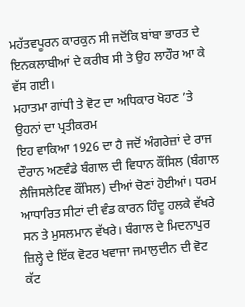ਮਹੱਤਵਪੂਰਨ ਕਾਰਕੁਨ ਸੀ ਜਦੋਂਕਿ ਬਾਂਬਾ ਭਾਰਤ ਦੇ ਇਨਕਲਾਬੀਆਂ ਦੇ ਕਰੀਬ ਸੀ ਤੇ ਉਹ ਲਾਹੌਰ ਆ ਕੇ ਵੱਸ ਗਈ।
ਮਹਾਤਮਾ ਗਾਂਧੀ ਤੇ ਵੋਟ ਦਾ ਅਧਿਕਾਰ ਖੋਹਣ ’ਤੇ ਉਹਨਾਂ ਦਾ ਪ੍ਰਤੀਕਰਮ
ਇਹ ਵਾਕਿਆ 1926 ਦਾ ਹੈ ਜਦੋਂ ਅੰਗਰੇਜ਼ਾਂ ਦੇ ਰਾਜ ਦੌਰਾਨ ਅਣਵੰਡੇ ਬੰਗਾਲ ਦੀ ਵਿਧਾਨ ਕੌਂਸਿਲ (ਬੰਗਾਲ ਲੈਜਿਸਲੇਟਿਵ ਕੌਂਸਿਲ) ਦੀਆਂ ਚੋਣਾਂ ਹੋਈਆਂ। ਧਰਮ ਆਧਾਰਿਤ ਸੀਟਾਂ ਦੀ ਵੰਡ ਕਾਰਨ ਹਿੰਦੂ ਹਲਕੇ ਵੱਖਰੇ ਸਨ ਤੇ ਮੁਸਲਮਾਨ ਵੱਖਰੇ। ਬੰਗਾਲ ਦੇ ਮਿਦਨਾਪੁਰ ਜ਼ਿਲ੍ਹੇ ਦੇ ਇੱਕ ਵੋਟਰ ਖਵਾਜਾ ਜਮਾਲੁਦੀਨ ਦੀ ਵੋਟ ਕੱਟ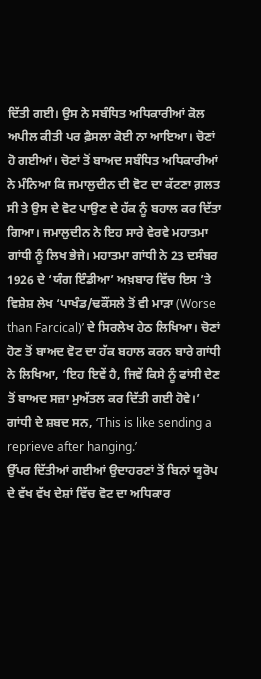ਦਿੱਤੀ ਗਈ। ਉਸ ਨੇ ਸਬੰਧਿਤ ਅਧਿਕਾਰੀਆਂ ਕੋਲ ਅਪੀਲ ਕੀਤੀ ਪਰ ਫ਼ੈਸਲਾ ਕੋਈ ਨਾ ਆਇਆ। ਚੋਣਾਂ ਹੋ ਗਈਆਂ। ਚੋਣਾਂ ਤੋਂ ਬਾਅਦ ਸਬੰਧਿਤ ਅਧਿਕਾਰੀਆਂ ਨੇ ਮੰਨਿਆ ਕਿ ਜਮਾਲੁਦੀਨ ਦੀ ਵੋਟ ਦਾ ਕੱਟਣਾ ਗ਼ਲਤ ਸੀ ਤੇ ਉਸ ਦੇ ਵੋਟ ਪਾਉਣ ਦੇ ਹੱਕ ਨੂੰ ਬਹਾਲ ਕਰ ਦਿੱਤਾ ਗਿਆ। ਜਮਾਲੁਦੀਨ ਨੇ ਇਹ ਸਾਰੇ ਵੇਰਵੇ ਮਹਾਤਮਾ ਗਾਂਧੀ ਨੂੰ ਲਿਖ ਭੇਜੇ। ਮਹਾਤਮਾ ਗਾਂਧੀ ਨੇ 23 ਦਸੰਬਰ 1926 ਦੇ ‘ਯੰਗ ਇੰਡੀਆ’ ਅਖ਼ਬਾਰ ਵਿੱਚ ਇਸ ’ਤੇ ਵਿਸ਼ੇਸ਼ ਲੇਖ ‘ਪਾਖੰਡ/ਢਕੌਂਸਲੇ ਤੋਂ ਵੀ ਮਾੜਾ (Worse than Farcical)’ ਦੇ ਸਿਰਲੇਖ ਹੇਠ ਲਿਖਿਆ। ਚੋਣਾਂ ਹੋਣ ਤੋਂ ਬਾਅਦ ਵੋਟ ਦਾ ਹੱਕ ਬਹਾਲ ਕਰਨ ਬਾਰੇ ਗਾਂਧੀ ਨੇ ਲਿਖਿਆ, ‘ਇਹ ਇਵੇਂ ਹੈ, ਜਿਵੇਂ ਕਿਸੇ ਨੂੰ ਫਾਂਸੀ ਦੇਣ ਤੋਂ ਬਾਅਦ ਸਜ਼ਾ ਮੁਅੱਤਲ ਕਰ ਦਿੱਤੀ ਗਈ ਹੋਵੇ।’ ਗਾਂਧੀ ਦੇ ਸ਼ਬਦ ਸਨ, ‘This is like sending a reprieve after hanging.’
ਉੱਪਰ ਦਿੱਤੀਆਂ ਗਈਆਂ ਉਦਾਹਰਣਾਂ ਤੋਂ ਬਿਨਾਂ ਯੂਰੋਪ ਦੇ ਵੱਖ ਵੱਖ ਦੇਸ਼ਾਂ ਵਿੱਚ ਵੋਟ ਦਾ ਅਧਿਕਾਰ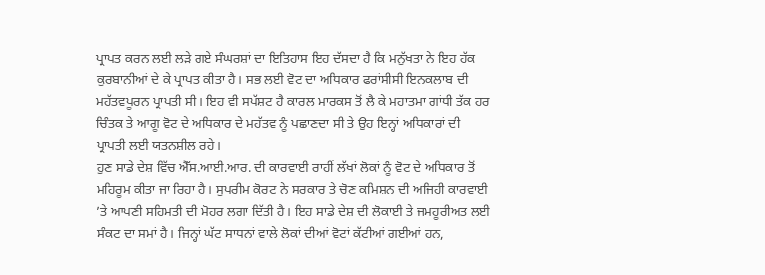ਪ੍ਰਾਪਤ ਕਰਨ ਲਈ ਲੜੇ ਗਏ ਸੰਘਰਸ਼ਾਂ ਦਾ ਇਤਿਹਾਸ ਇਹ ਦੱਸਦਾ ਹੈ ਕਿ ਮਨੁੱਖਤਾ ਨੇ ਇਹ ਹੱਕ ਕੁਰਬਾਨੀਆਂ ਦੇ ਕੇ ਪ੍ਰਾਪਤ ਕੀਤਾ ਹੈ। ਸਭ ਲਈ ਵੋਟ ਦਾ ਅਧਿਕਾਰ ਫਰਾਂਸੀਸੀ ਇਨਕਲਾਬ ਦੀ ਮਹੱਤਵਪੂਰਨ ਪ੍ਰਾਪਤੀ ਸੀ। ਇਹ ਵੀ ਸਪੱਸ਼ਟ ਹੈ ਕਾਰਲ ਮਾਰਕਸ ਤੋਂ ਲੈ ਕੇ ਮਹਾਤਮਾ ਗਾਂਧੀ ਤੱਕ ਹਰ ਚਿੰਤਕ ਤੇ ਆਗੂ ਵੋਟ ਦੇ ਅਧਿਕਾਰ ਦੇ ਮਹੱਤਵ ਨੂੰ ਪਛਾਣਦਾ ਸੀ ਤੇ ਉਹ ਇਨ੍ਹਾਂ ਅਧਿਕਾਰਾਂ ਦੀ ਪ੍ਰਾਪਤੀ ਲਈ ਯਤਨਸ਼ੀਲ ਰਹੇ।
ਹੁਣ ਸਾਡੇ ਦੇਸ਼ ਵਿੱਚ ਐੱਸ.ਆਈ.ਆਰ. ਦੀ ਕਾਰਵਾਈ ਰਾਹੀਂ ਲੱਖਾਂ ਲੋਕਾਂ ਨੂੰ ਵੋਟ ਦੇ ਅਧਿਕਾਰ ਤੋਂ ਮਹਿਰੂਮ ਕੀਤਾ ਜਾ ਰਿਹਾ ਹੈ। ਸੁਪਰੀਮ ਕੋਰਟ ਨੇ ਸਰਕਾਰ ਤੇ ਚੋਣ ਕਮਿਸ਼ਨ ਦੀ ਅਜਿਹੀ ਕਾਰਵਾਈ ’ਤੇ ਆਪਣੀ ਸਹਿਮਤੀ ਦੀ ਮੋਹਰ ਲਗਾ ਦਿੱਤੀ ਹੈ। ਇਹ ਸਾਡੇ ਦੇਸ਼ ਦੀ ਲੋਕਾਈ ਤੇ ਜਮਹੂਰੀਅਤ ਲਈ ਸੰਕਟ ਦਾ ਸਮਾਂ ਹੈ। ਜਿਨ੍ਹਾਂ ਘੱਟ ਸਾਧਨਾਂ ਵਾਲੇ ਲੋਕਾਂ ਦੀਆਂ ਵੋਟਾਂ ਕੱਟੀਆਂ ਗਈਆਂ ਹਨ,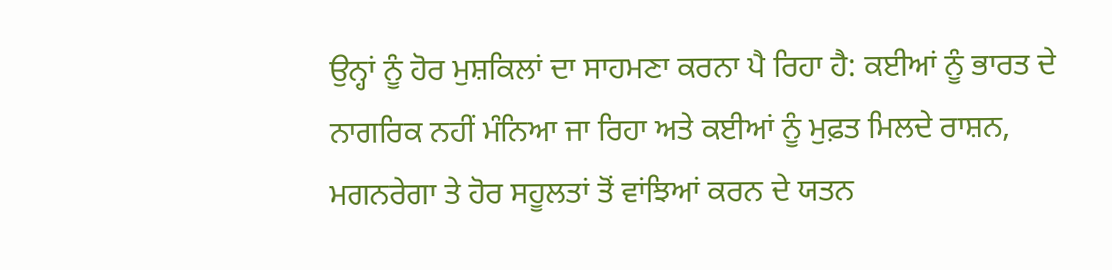ਉਨ੍ਹਾਂ ਨੂੰ ਹੋਰ ਮੁਸ਼ਕਿਲਾਂ ਦਾ ਸਾਹਮਣਾ ਕਰਨਾ ਪੈ ਰਿਹਾ ਹੈ: ਕਈਆਂ ਨੂੰ ਭਾਰਤ ਦੇ ਨਾਗਰਿਕ ਨਹੀਂ ਮੰਨਿਆ ਜਾ ਰਿਹਾ ਅਤੇ ਕਈਆਂ ਨੂੰ ਮੁਫ਼ਤ ਮਿਲਦੇ ਰਾਸ਼ਨ, ਮਗਨਰੇਗਾ ਤੇ ਹੋਰ ਸਹੂਲਤਾਂ ਤੋਂ ਵਾਂਝਿਆਂ ਕਰਨ ਦੇ ਯਤਨ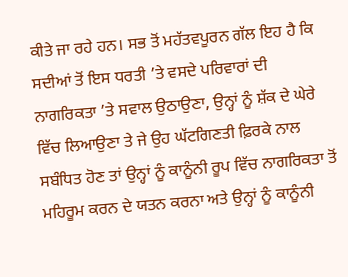ਕੀਤੇ ਜਾ ਰਹੇ ਹਨ। ਸਭ ਤੋਂ ਮਹੱਤਵਪੂਰਨ ਗੱਲ ਇਹ ਹੈ ਕਿ ਸਦੀਆਂ ਤੋਂ ਇਸ ਧਰਤੀ ’ਤੇ ਵਸਦੇ ਪਰਿਵਾਰਾਂ ਦੀ ਨਾਗਰਿਕਤਾ ’ਤੇ ਸਵਾਲ ਉਠਾਉਣਾ, ਉਨ੍ਹਾਂ ਨੂੰ ਸ਼ੱਕ ਦੇ ਘੇਰੇ ਵਿੱਚ ਲਿਆਉਣਾ ਤੇ ਜੇ ਉਹ ਘੱਟਗਿਣਤੀ ਫ਼ਿਰਕੇ ਨਾਲ ਸਬੰਧਿਤ ਹੋਣ ਤਾਂ ਉਨ੍ਹਾਂ ਨੂੰ ਕਾਨੂੰਨੀ ਰੂਪ ਵਿੱਚ ਨਾਗਰਿਕਤਾ ਤੋਂ ਮਹਿਰੂਮ ਕਰਨ ਦੇ ਯਤਨ ਕਰਨਾ ਅਤੇ ਉਨ੍ਹਾਂ ਨੂੰ ਕਾਨੂੰਨੀ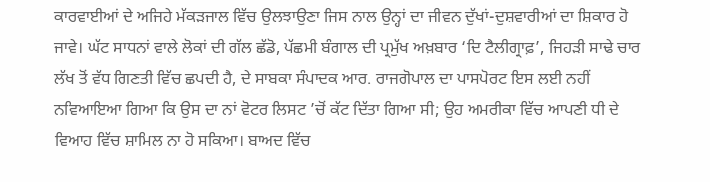ਕਾਰਵਾਈਆਂ ਦੇ ਅਜਿਹੇ ਮੱਕੜਜਾਲ ਵਿੱਚ ਉਲਝਾਉਣਾ ਜਿਸ ਨਾਲ ਉਨ੍ਹਾਂ ਦਾ ਜੀਵਨ ਦੁੱਖਾਂ-ਦੁਸ਼ਵਾਰੀਆਂ ਦਾ ਸ਼ਿਕਾਰ ਹੋ ਜਾਵੇ। ਘੱਟ ਸਾਧਨਾਂ ਵਾਲੇ ਲੋਕਾਂ ਦੀ ਗੱਲ ਛੱਡੋ, ਪੱਛਮੀ ਬੰਗਾਲ ਦੀ ਪ੍ਰਮੁੱਖ ਅਖ਼ਬਾਰ ‘ਦਿ ਟੈਲੀਗ੍ਰਾਫ਼’, ਜਿਹੜੀ ਸਾਢੇ ਚਾਰ ਲੱਖ ਤੋਂ ਵੱਧ ਗਿਣਤੀ ਵਿੱਚ ਛਪਦੀ ਹੈ, ਦੇ ਸਾਬਕਾ ਸੰਪਾਦਕ ਆਰ. ਰਾਜਗੋਪਾਲ ਦਾ ਪਾਸਪੋਰਟ ਇਸ ਲਈ ਨਹੀਂ ਨਵਿਆਇਆ ਗਿਆ ਕਿ ਉਸ ਦਾ ਨਾਂ ਵੋਟਰ ਲਿਸਟ ’ਚੋਂ ਕੱਟ ਦਿੱਤਾ ਗਿਆ ਸੀ; ਉਹ ਅਮਰੀਕਾ ਵਿੱਚ ਆਪਣੀ ਧੀ ਦੇ ਵਿਆਹ ਵਿੱਚ ਸ਼ਾਮਿਲ ਨਾ ਹੋ ਸਕਿਆ। ਬਾਅਦ ਵਿੱਚ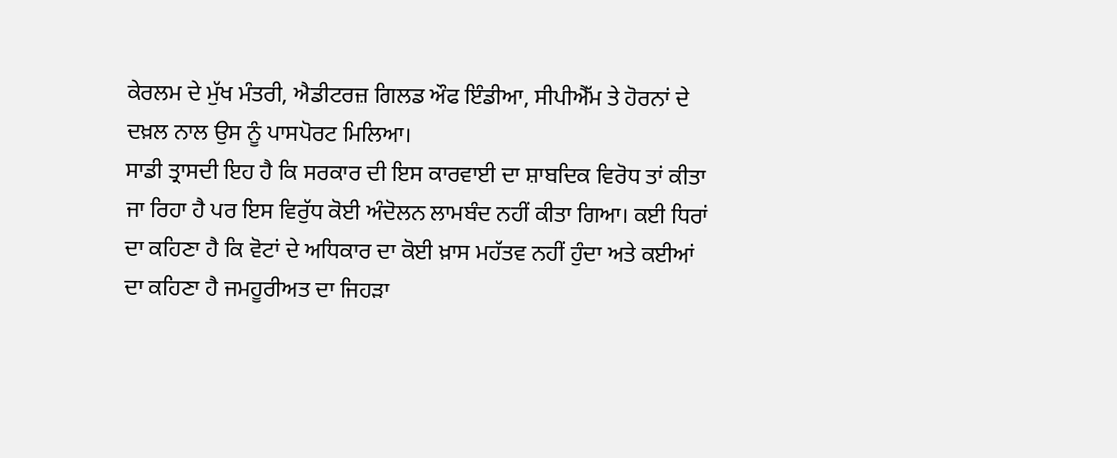ਕੇਰਲਮ ਦੇ ਮੁੱਖ ਮੰਤਰੀ, ਐਡੀਟਰਜ਼ ਗਿਲਡ ਔਫ ਇੰਡੀਆ, ਸੀਪੀਐੱਮ ਤੇ ਹੋਰਨਾਂ ਦੇ ਦਖ਼ਲ ਨਾਲ ਉਸ ਨੂੰ ਪਾਸਪੋਰਟ ਮਿਲਿਆ।
ਸਾਡੀ ਤ੍ਰਾਸਦੀ ਇਹ ਹੈ ਕਿ ਸਰਕਾਰ ਦੀ ਇਸ ਕਾਰਵਾਈ ਦਾ ਸ਼ਾਬਦਿਕ ਵਿਰੋਧ ਤਾਂ ਕੀਤਾ ਜਾ ਰਿਹਾ ਹੈ ਪਰ ਇਸ ਵਿਰੁੱਧ ਕੋਈ ਅੰਦੋਲਨ ਲਾਮਬੰਦ ਨਹੀਂ ਕੀਤਾ ਗਿਆ। ਕਈ ਧਿਰਾਂ ਦਾ ਕਹਿਣਾ ਹੈ ਕਿ ਵੋਟਾਂ ਦੇ ਅਧਿਕਾਰ ਦਾ ਕੋਈ ਖ਼ਾਸ ਮਹੱਤਵ ਨਹੀਂ ਹੁੰਦਾ ਅਤੇ ਕਈਆਂ ਦਾ ਕਹਿਣਾ ਹੈ ਜਮਹੂਰੀਅਤ ਦਾ ਜਿਹੜਾ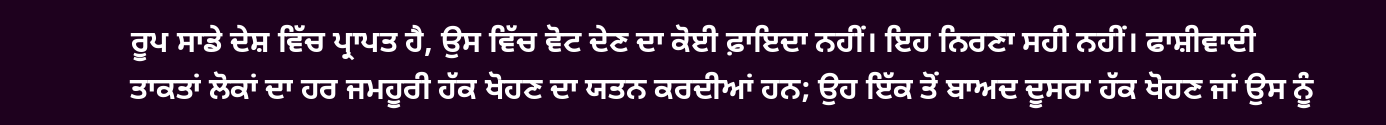ਰੂਪ ਸਾਡੇ ਦੇਸ਼ ਵਿੱਚ ਪ੍ਰਾਪਤ ਹੈ, ਉਸ ਵਿੱਚ ਵੋਟ ਦੇਣ ਦਾ ਕੋਈ ਫ਼ਾਇਦਾ ਨਹੀਂ। ਇਹ ਨਿਰਣਾ ਸਹੀ ਨਹੀਂ। ਫਾਸ਼ੀਵਾਦੀ ਤਾਕਤਾਂ ਲੋਕਾਂ ਦਾ ਹਰ ਜਮਹੂਰੀ ਹੱਕ ਖੋਹਣ ਦਾ ਯਤਨ ਕਰਦੀਆਂ ਹਨ; ਉਹ ਇੱਕ ਤੋਂ ਬਾਅਦ ਦੂਸਰਾ ਹੱਕ ਖੋਹਣ ਜਾਂ ਉਸ ਨੂੰ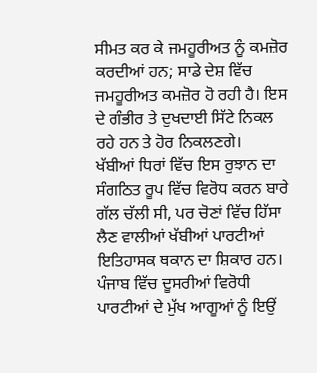ਸੀਮਤ ਕਰ ਕੇ ਜਮਹੂਰੀਅਤ ਨੂੰ ਕਮਜ਼ੋਰ ਕਰਦੀਆਂ ਹਨ; ਸਾਡੇ ਦੇਸ਼ ਵਿੱਚ ਜਮਹੂਰੀਅਤ ਕਮਜ਼ੋਰ ਹੋ ਰਹੀ ਹੈ। ਇਸ ਦੇ ਗੰਭੀਰ ਤੇ ਦੁਖਦਾਈ ਸਿੱਟੇ ਨਿਕਲ ਰਹੇ ਹਨ ਤੇ ਹੋਰ ਨਿਕਲਣਗੇ।
ਖੱਬੀਆਂ ਧਿਰਾਂ ਵਿੱਚ ਇਸ ਰੁਝਾਨ ਦਾ ਸੰਗਠਿਤ ਰੂਪ ਵਿੱਚ ਵਿਰੋਧ ਕਰਨ ਬਾਰੇ ਗੱਲ ਚੱਲੀ ਸੀ, ਪਰ ਚੋਣਾਂ ਵਿੱਚ ਹਿੱਸਾ ਲੈਣ ਵਾਲੀਆਂ ਖੱਬੀਆਂ ਪਾਰਟੀਆਂ ਇਤਿਹਾਸਕ ਥਕਾਨ ਦਾ ਸ਼ਿਕਾਰ ਹਨ। ਪੰਜਾਬ ਵਿੱਚ ਦੂਸਰੀਆਂ ਵਿਰੋਧੀ ਪਾਰਟੀਆਂ ਦੇ ਮੁੱਖ ਆਗੂਆਂ ਨੂੰ ਇਉਂ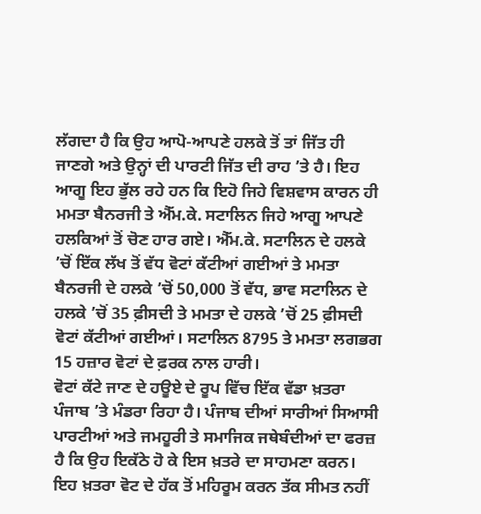ਲੱਗਦਾ ਹੈ ਕਿ ਉਹ ਆਪੋ-ਆਪਣੇ ਹਲਕੇ ਤੋਂ ਤਾਂ ਜਿੱਤ ਹੀ ਜਾਣਗੇ ਅਤੇ ਉਨ੍ਹਾਂ ਦੀ ਪਾਰਟੀ ਜਿੱਤ ਦੀ ਰਾਹ ’ਤੇ ਹੈ। ਇਹ ਆਗੂ ਇਹ ਭੁੱਲ ਰਹੇ ਹਨ ਕਿ ਇਹੋ ਜਿਹੇ ਵਿਸ਼ਵਾਸ ਕਾਰਨ ਹੀ ਮਮਤਾ ਬੈਨਰਜੀ ਤੇ ਐੱਮ.ਕੇ. ਸਟਾਲਿਨ ਜਿਹੇ ਆਗੂ ਆਪਣੇ ਹਲਕਿਆਂ ਤੋਂ ਚੋਣ ਹਾਰ ਗਏ। ਐੱਮ.ਕੇ. ਸਟਾਲਿਨ ਦੇ ਹਲਕੇ ’ਚੋਂ ਇੱਕ ਲੱਖ ਤੋਂ ਵੱਧ ਵੋਟਾਂ ਕੱਟੀਆਂ ਗਈਆਂ ਤੇ ਮਮਤਾ ਬੈਨਰਜੀ ਦੇ ਹਲਕੇ ’ਚੋਂ 50,000 ਤੋਂ ਵੱਧ, ਭਾਵ ਸਟਾਲਿਨ ਦੇ ਹਲਕੇ ’ਚੋਂ 35 ਫ਼ੀਸਦੀ ਤੇ ਮਮਤਾ ਦੇ ਹਲਕੇ ’ਚੋਂ 25 ਫ਼ੀਸਦੀ ਵੋਟਾਂ ਕੱਟੀਆਂ ਗਈਆਂ। ਸਟਾਲਿਨ 8795 ਤੇ ਮਮਤਾ ਲਗਭਗ 15 ਹਜ਼ਾਰ ਵੋਟਾਂ ਦੇ ਫ਼ਰਕ ਨਾਲ ਹਾਰੀ।
ਵੋਟਾਂ ਕੱਟੇ ਜਾਣ ਦੇ ਹਊਏ ਦੇ ਰੂਪ ਵਿੱਚ ਇੱਕ ਵੱਡਾ ਖ਼ਤਰਾ ਪੰਜਾਬ ’ਤੇ ਮੰਡਰਾ ਰਿਹਾ ਹੈ। ਪੰਜਾਬ ਦੀਆਂ ਸਾਰੀਆਂ ਸਿਆਸੀ ਪਾਰਟੀਆਂ ਅਤੇ ਜਮਹੂਰੀ ਤੇ ਸਮਾਜਿਕ ਜਥੇਬੰਦੀਆਂ ਦਾ ਫਰਜ਼ ਹੈ ਕਿ ਉਹ ਇਕੱਠੇ ਹੋ ਕੇ ਇਸ ਖ਼ਤਰੇ ਦਾ ਸਾਹਮਣਾ ਕਰਨ। ਇਹ ਖ਼ਤਰਾ ਵੋਟ ਦੇ ਹੱਕ ਤੋਂ ਮਹਿਰੂਮ ਕਰਨ ਤੱਕ ਸੀਮਤ ਨਹੀਂ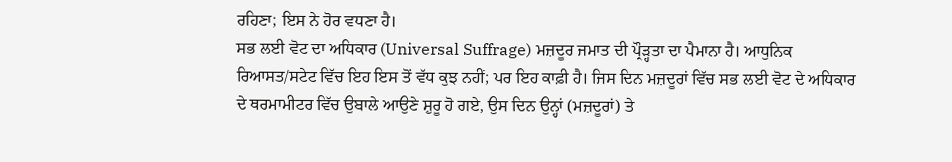ਰਹਿਣਾ; ਇਸ ਨੇ ਹੋਰ ਵਧਣਾ ਹੈ।
ਸਭ ਲਈ ਵੋਟ ਦਾ ਅਧਿਕਾਰ (Universal Suffrage) ਮਜ਼ਦੂਰ ਜਮਾਤ ਦੀ ਪ੍ਰੌੜ੍ਹਤਾ ਦਾ ਪੈਮਾਨਾ ਹੈ। ਆਧੁਨਿਕ ਰਿਆਸਤ/ਸਟੇਟ ਵਿੱਚ ਇਹ ਇਸ ਤੋਂ ਵੱਧ ਕੁਝ ਨਹੀਂ; ਪਰ ਇਹ ਕਾਫ਼ੀ ਹੈ। ਜਿਸ ਦਿਨ ਮਜ਼ਦੂਰਾਂ ਵਿੱਚ ਸਭ ਲਈ ਵੋਟ ਦੇ ਅਧਿਕਾਰ ਦੇ ਥਰਮਾਮੀਟਰ ਵਿੱਚ ਉਬਾਲੇ ਆਉਣੇ ਸ਼ੁਰੂ ਹੋ ਗਏ, ਉਸ ਦਿਨ ਉਨ੍ਹਾਂ (ਮਜ਼ਦੂਰਾਂ) ਤੇ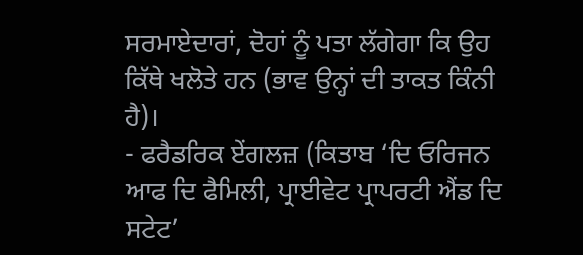ਸਰਮਾਏਦਾਰਾਂ, ਦੋਹਾਂ ਨੂੰ ਪਤਾ ਲੱਗੇਗਾ ਕਿ ਉਹ ਕਿੱਥੇ ਖਲੋਤੇ ਹਨ (ਭਾਵ ਉਨ੍ਹਾਂ ਦੀ ਤਾਕਤ ਕਿੰਨੀ ਹੈ)।
- ਫਰੈਡਰਿਕ ਏਂਗਲਜ਼ (ਕਿਤਾਬ ‘ਦਿ ਓਰਿਜਨ ਆਫ ਦਿ ਫੈਮਿਲੀ, ਪ੍ਰਾਈਵੇਟ ਪ੍ਰਾਪਰਟੀ ਐਂਡ ਦਿ ਸਟੇਟ’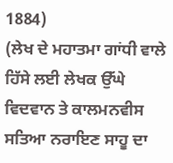1884)
(ਲੇਖ ਦੇ ਮਹਾਤਮਾ ਗਾਂਧੀ ਵਾਲੇ ਹਿੱਸੇ ਲਈ ਲੇਖਕ ਉੱਘੇ ਵਿਦਵਾਨ ਤੇ ਕਾਲਮਨਵੀਸ ਸਤਿਆ ਨਰਾਇਣ ਸਾਹੂ ਦਾ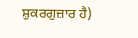ਸ਼ੁਕਰਗੁਜ਼ਾਰ ਹੈ)